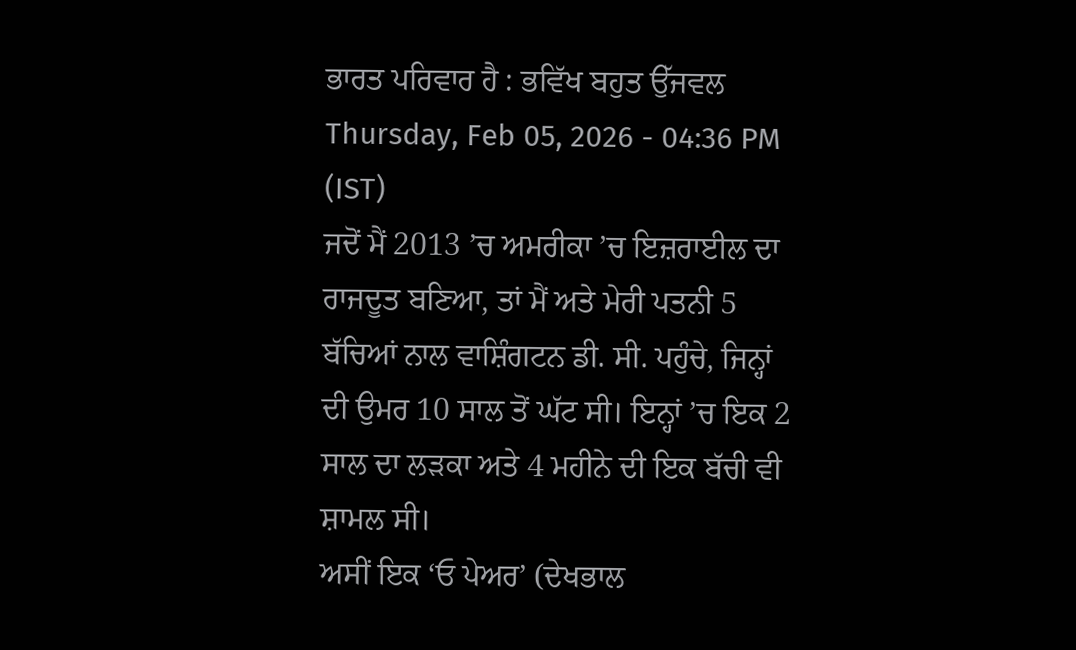ਭਾਰਤ ਪਰਿਵਾਰ ਹੈ : ਭਵਿੱਖ ਬਹੁਤ ਉੱਜਵਲ
Thursday, Feb 05, 2026 - 04:36 PM (IST)
ਜਦੋਂ ਮੈਂ 2013 ’ਚ ਅਮਰੀਕਾ ’ਚ ਇਜ਼ਰਾਈਲ ਦਾ ਰਾਜਦੂਤ ਬਣਿਆ, ਤਾਂ ਮੈਂ ਅਤੇ ਮੇਰੀ ਪਤਨੀ 5 ਬੱਚਿਆਂ ਨਾਲ ਵਾਸ਼ਿੰਗਟਨ ਡੀ. ਸੀ. ਪਹੁੰਚੇ, ਜਿਨ੍ਹਾਂ ਦੀ ਉਮਰ 10 ਸਾਲ ਤੋਂ ਘੱਟ ਸੀ। ਇਨ੍ਹਾਂ ’ਚ ਇਕ 2 ਸਾਲ ਦਾ ਲੜਕਾ ਅਤੇ 4 ਮਹੀਨੇ ਦੀ ਇਕ ਬੱਚੀ ਵੀ ਸ਼ਾਮਲ ਸੀ।
ਅਸੀਂ ਇਕ ‘ਓ ਪੇਅਰ’ (ਦੇਖਭਾਲ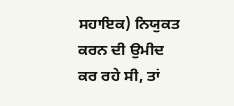ਸਹਾਇਕ) ਨਿਯੁਕਤ ਕਰਨ ਦੀ ਉਮੀਦ ਕਰ ਰਹੇ ਸੀ, ਤਾਂ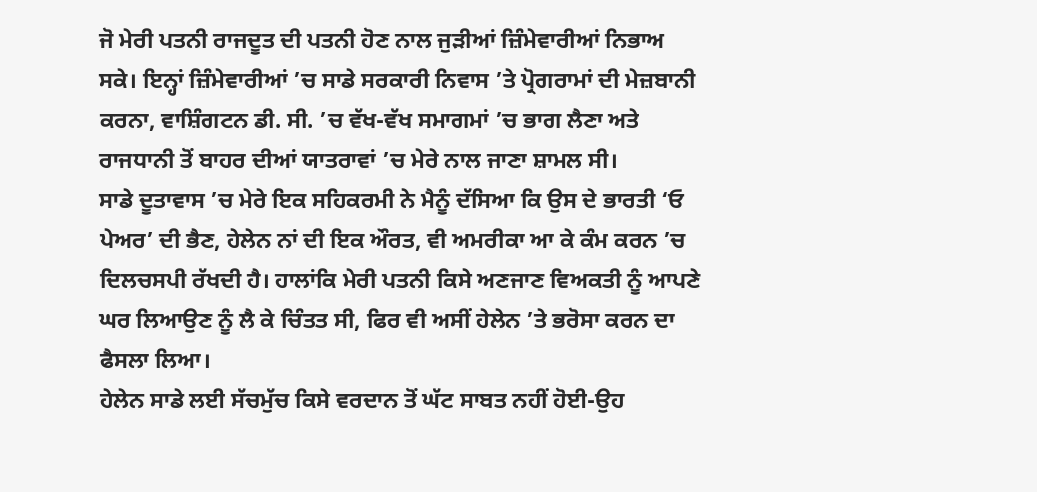ਜੋ ਮੇਰੀ ਪਤਨੀ ਰਾਜਦੂਤ ਦੀ ਪਤਨੀ ਹੋਣ ਨਾਲ ਜੁੜੀਆਂ ਜ਼ਿੰਮੇਵਾਰੀਆਂ ਨਿਭਾਅ ਸਕੇ। ਇਨ੍ਹਾਂ ਜ਼ਿੰਮੇਵਾਰੀਆਂ ’ਚ ਸਾਡੇ ਸਰਕਾਰੀ ਨਿਵਾਸ ’ਤੇ ਪ੍ਰੋਗਰਾਮਾਂ ਦੀ ਮੇਜ਼ਬਾਨੀ ਕਰਨਾ, ਵਾਸ਼ਿੰਗਟਨ ਡੀ. ਸੀ. ’ਚ ਵੱਖ-ਵੱਖ ਸਮਾਗਮਾਂ ’ਚ ਭਾਗ ਲੈਣਾ ਅਤੇ ਰਾਜਧਾਨੀ ਤੋਂ ਬਾਹਰ ਦੀਆਂ ਯਾਤਰਾਵਾਂ ’ਚ ਮੇਰੇ ਨਾਲ ਜਾਣਾ ਸ਼ਾਮਲ ਸੀ।
ਸਾਡੇ ਦੂਤਾਵਾਸ ’ਚ ਮੇਰੇ ਇਕ ਸਹਿਕਰਮੀ ਨੇ ਮੈਨੂੰ ਦੱਸਿਆ ਕਿ ਉਸ ਦੇ ਭਾਰਤੀ ‘ਓ ਪੇਅਰ’ ਦੀ ਭੈਣ, ਹੇਲੇਨ ਨਾਂ ਦੀ ਇਕ ਔਰਤ, ਵੀ ਅਮਰੀਕਾ ਆ ਕੇ ਕੰਮ ਕਰਨ ’ਚ ਦਿਲਚਸਪੀ ਰੱਖਦੀ ਹੈ। ਹਾਲਾਂਕਿ ਮੇਰੀ ਪਤਨੀ ਕਿਸੇ ਅਣਜਾਣ ਵਿਅਕਤੀ ਨੂੰ ਆਪਣੇ ਘਰ ਲਿਆਉਣ ਨੂੰ ਲੈ ਕੇ ਚਿੰਤਤ ਸੀ, ਫਿਰ ਵੀ ਅਸੀਂ ਹੇਲੇਨ ’ਤੇ ਭਰੋਸਾ ਕਰਨ ਦਾ ਫੈਸਲਾ ਲਿਆ।
ਹੇਲੇਨ ਸਾਡੇ ਲਈ ਸੱਚਮੁੱਚ ਕਿਸੇ ਵਰਦਾਨ ਤੋਂ ਘੱਟ ਸਾਬਤ ਨਹੀਂ ਹੋਈ-ਉਹ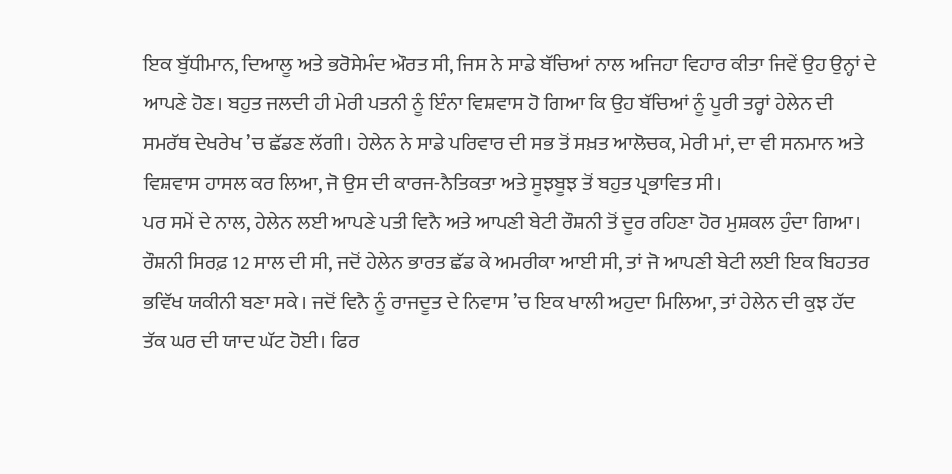ਇਕ ਬੁੱਧੀਮਾਨ, ਦਿਆਲੂ ਅਤੇ ਭਰੋਸੇਮੰਦ ਔਰਤ ਸੀ, ਜਿਸ ਨੇ ਸਾਡੇ ਬੱਚਿਆਂ ਨਾਲ ਅਜਿਹਾ ਵਿਹਾਰ ਕੀਤਾ ਜਿਵੇਂ ਉਹ ਉਨ੍ਹਾਂ ਦੇ ਆਪਣੇ ਹੋਣ। ਬਹੁਤ ਜਲਦੀ ਹੀ ਮੇਰੀ ਪਤਨੀ ਨੂੰ ਇੰਨਾ ਵਿਸ਼ਵਾਸ ਹੋ ਗਿਆ ਕਿ ਉਹ ਬੱਚਿਆਂ ਨੂੰ ਪੂਰੀ ਤਰ੍ਹਾਂ ਹੇਲੇਨ ਦੀ ਸਮਰੱਥ ਦੇਖਰੇਖ ’ਚ ਛੱਡਣ ਲੱਗੀ। ਹੇਲੇਨ ਨੇ ਸਾਡੇ ਪਰਿਵਾਰ ਦੀ ਸਭ ਤੋਂ ਸਖ਼ਤ ਆਲੋਚਕ, ਮੇਰੀ ਮਾਂ, ਦਾ ਵੀ ਸਨਮਾਨ ਅਤੇ ਵਿਸ਼ਵਾਸ ਹਾਸਲ ਕਰ ਲਿਆ, ਜੋ ਉਸ ਦੀ ਕਾਰਜ-ਨੈਤਿਕਤਾ ਅਤੇ ਸੂਝਬੂਝ ਤੋਂ ਬਹੁਤ ਪ੍ਰਭਾਵਿਤ ਸੀ।
ਪਰ ਸਮੇਂ ਦੇ ਨਾਲ, ਹੇਲੇਨ ਲਈ ਆਪਣੇ ਪਤੀ ਵਿਨੈ ਅਤੇ ਆਪਣੀ ਬੇਟੀ ਰੌਸ਼ਨੀ ਤੋਂ ਦੂਰ ਰਹਿਣਾ ਹੋਰ ਮੁਸ਼ਕਲ ਹੁੰਦਾ ਗਿਆ। ਰੌਸ਼ਨੀ ਸਿਰਫ਼ 12 ਸਾਲ ਦੀ ਸੀ, ਜਦੋਂ ਹੇਲੇਨ ਭਾਰਤ ਛੱਡ ਕੇ ਅਮਰੀਕਾ ਆਈ ਸੀ, ਤਾਂ ਜੋ ਆਪਣੀ ਬੇਟੀ ਲਈ ਇਕ ਬਿਹਤਰ ਭਵਿੱਖ ਯਕੀਨੀ ਬਣਾ ਸਕੇ। ਜਦੋਂ ਵਿਨੈ ਨੂੰ ਰਾਜਦੂਤ ਦੇ ਨਿਵਾਸ ’ਚ ਇਕ ਖਾਲੀ ਅਹੁਦਾ ਮਿਲਿਆ, ਤਾਂ ਹੇਲੇਨ ਦੀ ਕੁਝ ਹੱਦ ਤੱਕ ਘਰ ਦੀ ਯਾਦ ਘੱਟ ਹੋਈ। ਫਿਰ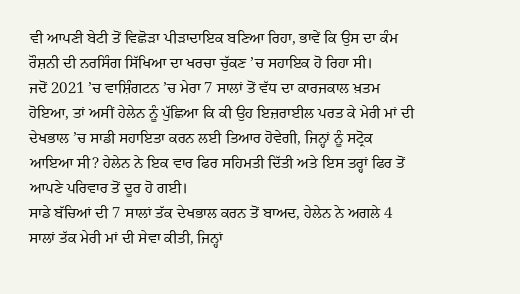ਵੀ ਆਪਣੀ ਬੇਟੀ ਤੋਂ ਵਿਛੋੜਾ ਪੀੜਾਦਾਇਕ ਬਣਿਆ ਰਿਹਾ, ਭਾਵੇਂ ਕਿ ਉਸ ਦਾ ਕੰਮ ਰੌਸ਼ਨੀ ਦੀ ਨਰਸਿੰਗ ਸਿੱਖਿਆ ਦਾ ਖਰਚਾ ਚੁੱਕਣ ’ਚ ਸਹਾਇਕ ਹੋ ਰਿਹਾ ਸੀ।
ਜਦੋਂ 2021 ’ਚ ਵਾਸ਼ਿੰਗਟਨ ’ਚ ਮੇਰਾ 7 ਸਾਲਾਂ ਤੋਂ ਵੱਧ ਦਾ ਕਾਰਜਕਾਲ ਖ਼ਤਮ ਹੋਇਆ, ਤਾਂ ਅਸੀਂ ਹੇਲੇਨ ਨੂੰ ਪੁੱਛਿਆ ਕਿ ਕੀ ਉਹ ਇਜ਼ਰਾਈਲ ਪਰਤ ਕੇ ਮੇਰੀ ਮਾਂ ਦੀ ਦੇਖਭਾਲ ’ਚ ਸਾਡੀ ਸਹਾਇਤਾ ਕਰਨ ਲਈ ਤਿਆਰ ਹੋਵੇਗੀ, ਜਿਨ੍ਹਾਂ ਨੂੰ ਸਟ੍ਰੋਕ ਆਇਆ ਸੀ? ਹੇਲੇਨ ਨੇ ਇਕ ਵਾਰ ਫਿਰ ਸਹਿਮਤੀ ਦਿੱਤੀ ਅਤੇ ਇਸ ਤਰ੍ਹਾਂ ਫਿਰ ਤੋਂ ਆਪਣੇ ਪਰਿਵਾਰ ਤੋਂ ਦੂਰ ਹੋ ਗਈ।
ਸਾਡੇ ਬੱਚਿਆਂ ਦੀ 7 ਸਾਲਾਂ ਤੱਕ ਦੇਖਭਾਲ ਕਰਨ ਤੋਂ ਬਾਅਦ, ਹੇਲੇਨ ਨੇ ਅਗਲੇ 4 ਸਾਲਾਂ ਤੱਕ ਮੇਰੀ ਮਾਂ ਦੀ ਸੇਵਾ ਕੀਤੀ, ਜਿਨ੍ਹਾਂ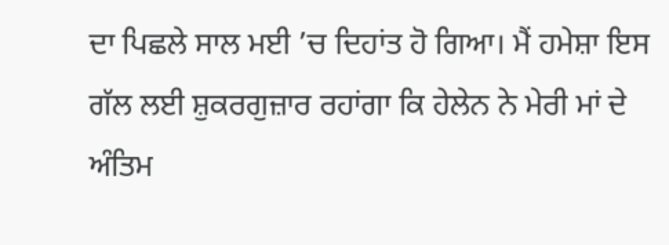ਦਾ ਪਿਛਲੇ ਸਾਲ ਮਈ ’ਚ ਦਿਹਾਂਤ ਹੋ ਗਿਆ। ਮੈਂ ਹਮੇਸ਼ਾ ਇਸ ਗੱਲ ਲਈ ਸ਼ੁਕਰਗੁਜ਼ਾਰ ਰਹਾਂਗਾ ਕਿ ਹੇਲੇਨ ਨੇ ਮੇਰੀ ਮਾਂ ਦੇ ਅੰਤਿਮ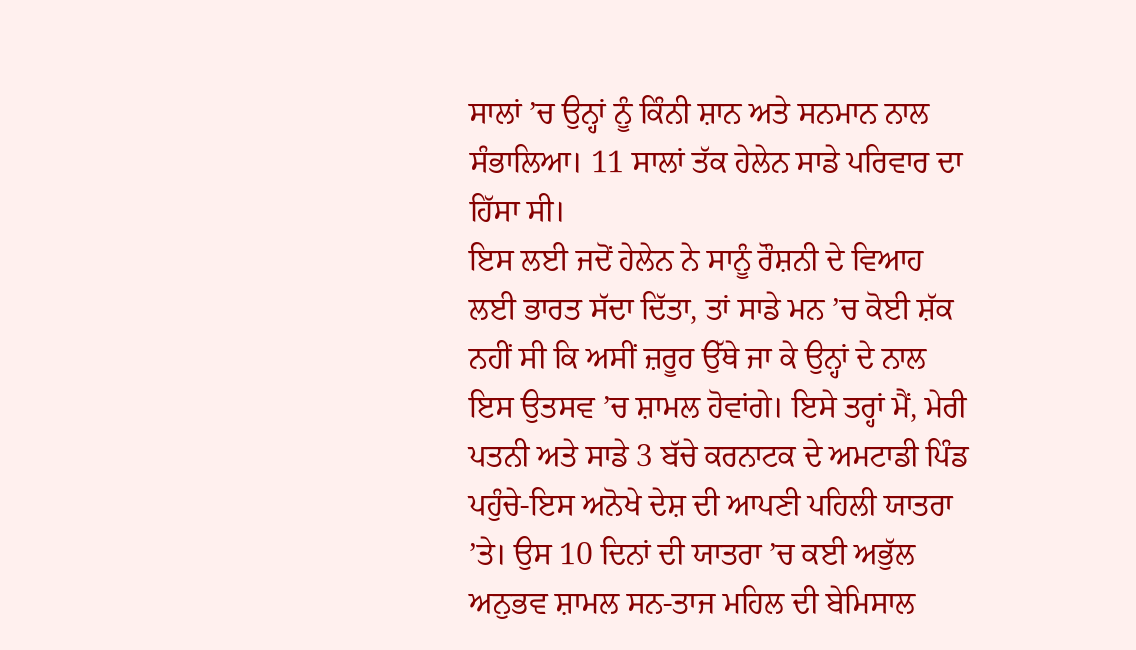ਸਾਲਾਂ ’ਚ ਉਨ੍ਹਾਂ ਨੂੰ ਕਿੰਨੀ ਸ਼ਾਨ ਅਤੇ ਸਨਮਾਨ ਨਾਲ ਸੰਭਾਲਿਆ। 11 ਸਾਲਾਂ ਤੱਕ ਹੇਲੇਨ ਸਾਡੇ ਪਰਿਵਾਰ ਦਾ ਹਿੱਸਾ ਸੀ।
ਇਸ ਲਈ ਜਦੋਂ ਹੇਲੇਨ ਨੇ ਸਾਨੂੰ ਰੌਸ਼ਨੀ ਦੇ ਵਿਆਹ ਲਈ ਭਾਰਤ ਸੱਦਾ ਦਿੱਤਾ, ਤਾਂ ਸਾਡੇ ਮਨ ’ਚ ਕੋਈ ਸ਼ੱਕ ਨਹੀਂ ਸੀ ਕਿ ਅਸੀਂ ਜ਼ਰੂਰ ਉੱਥੇ ਜਾ ਕੇ ਉਨ੍ਹਾਂ ਦੇ ਨਾਲ ਇਸ ਉਤਸਵ ’ਚ ਸ਼ਾਮਲ ਹੋਵਾਂਗੇ। ਇਸੇ ਤਰ੍ਹਾਂ ਮੈਂ, ਮੇਰੀ ਪਤਨੀ ਅਤੇ ਸਾਡੇ 3 ਬੱਚੇ ਕਰਨਾਟਕ ਦੇ ਅਮਟਾਡੀ ਪਿੰਡ ਪਹੁੰਚੇ-ਇਸ ਅਨੋਖੇ ਦੇਸ਼ ਦੀ ਆਪਣੀ ਪਹਿਲੀ ਯਾਤਰਾ ’ਤੇ। ਉਸ 10 ਦਿਨਾਂ ਦੀ ਯਾਤਰਾ ’ਚ ਕਈ ਅਭੁੱਲ ਅਨੁਭਵ ਸ਼ਾਮਲ ਸਨ-ਤਾਜ ਮਹਿਲ ਦੀ ਬੇਮਿਸਾਲ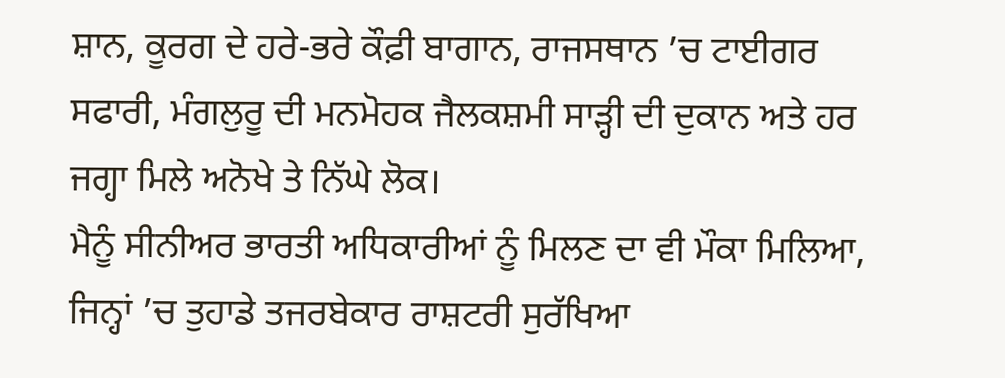ਸ਼ਾਨ, ਕੂਰਗ ਦੇ ਹਰੇ-ਭਰੇ ਕੌਫ਼ੀ ਬਾਗਾਨ, ਰਾਜਸਥਾਨ ’ਚ ਟਾਈਗਰ ਸਫਾਰੀ, ਮੰਗਲੁਰੂ ਦੀ ਮਨਮੋਹਕ ਜੈਲਕਸ਼ਮੀ ਸਾੜ੍ਹੀ ਦੀ ਦੁਕਾਨ ਅਤੇ ਹਰ ਜਗ੍ਹਾ ਮਿਲੇ ਅਨੋਖੇ ਤੇ ਨਿੱਘੇ ਲੋਕ।
ਮੈਨੂੰ ਸੀਨੀਅਰ ਭਾਰਤੀ ਅਧਿਕਾਰੀਆਂ ਨੂੰ ਮਿਲਣ ਦਾ ਵੀ ਮੌਕਾ ਮਿਲਿਆ, ਜਿਨ੍ਹਾਂ ’ਚ ਤੁਹਾਡੇ ਤਜਰਬੇਕਾਰ ਰਾਸ਼ਟਰੀ ਸੁਰੱਖਿਆ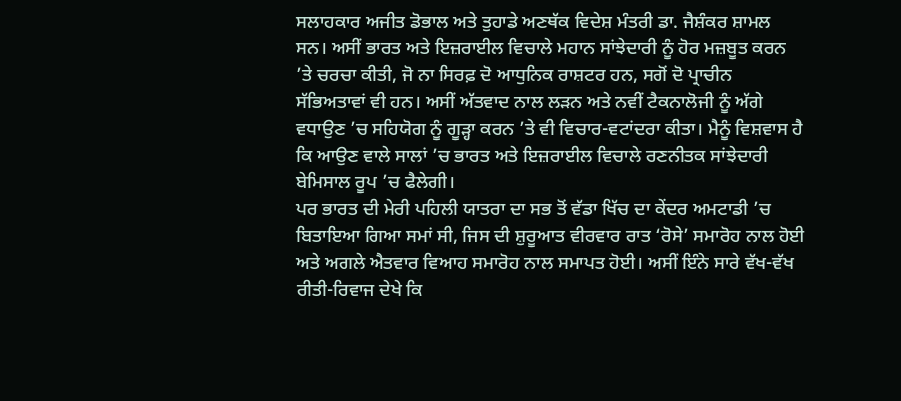ਸਲਾਹਕਾਰ ਅਜੀਤ ਡੋਭਾਲ ਅਤੇ ਤੁਹਾਡੇ ਅਣਥੱਕ ਵਿਦੇਸ਼ ਮੰਤਰੀ ਡਾ. ਜੈਸ਼ੰਕਰ ਸ਼ਾਮਲ ਸਨ। ਅਸੀਂ ਭਾਰਤ ਅਤੇ ਇਜ਼ਰਾਈਲ ਵਿਚਾਲੇ ਮਹਾਨ ਸਾਂਝੇਦਾਰੀ ਨੂੰ ਹੋਰ ਮਜ਼ਬੂਤ ਕਰਨ ’ਤੇ ਚਰਚਾ ਕੀਤੀ, ਜੋ ਨਾ ਸਿਰਫ਼ ਦੋ ਆਧੁਨਿਕ ਰਾਸ਼ਟਰ ਹਨ, ਸਗੋਂ ਦੋ ਪ੍ਰਾਚੀਨ ਸੱਭਿਅਤਾਵਾਂ ਵੀ ਹਨ। ਅਸੀਂ ਅੱਤਵਾਦ ਨਾਲ ਲੜਨ ਅਤੇ ਨਵੀਂ ਟੈਕਨਾਲੋਜੀ ਨੂੰ ਅੱਗੇ ਵਧਾਉਣ ’ਚ ਸਹਿਯੋਗ ਨੂੰ ਗੂੜ੍ਹਾ ਕਰਨ ’ਤੇ ਵੀ ਵਿਚਾਰ-ਵਟਾਂਦਰਾ ਕੀਤਾ। ਮੈਨੂੰ ਵਿਸ਼ਵਾਸ ਹੈ ਕਿ ਆਉਣ ਵਾਲੇ ਸਾਲਾਂ ’ਚ ਭਾਰਤ ਅਤੇ ਇਜ਼ਰਾਈਲ ਵਿਚਾਲੇ ਰਣਨੀਤਕ ਸਾਂਝੇਦਾਰੀ ਬੇਮਿਸਾਲ ਰੂਪ ’ਚ ਫੈਲੇਗੀ।
ਪਰ ਭਾਰਤ ਦੀ ਮੇਰੀ ਪਹਿਲੀ ਯਾਤਰਾ ਦਾ ਸਭ ਤੋਂ ਵੱਡਾ ਖਿੱਚ ਦਾ ਕੇਂਦਰ ਅਮਟਾਡੀ ’ਚ ਬਿਤਾਇਆ ਗਿਆ ਸਮਾਂ ਸੀ, ਜਿਸ ਦੀ ਸ਼ੁਰੂਆਤ ਵੀਰਵਾਰ ਰਾਤ ‘ਰੋਸੇ’ ਸਮਾਰੋਹ ਨਾਲ ਹੋਈ ਅਤੇ ਅਗਲੇ ਐਤਵਾਰ ਵਿਆਹ ਸਮਾਰੋਹ ਨਾਲ ਸਮਾਪਤ ਹੋਈ। ਅਸੀਂ ਇੰਨੇ ਸਾਰੇ ਵੱਖ-ਵੱਖ ਰੀਤੀ-ਰਿਵਾਜ ਦੇਖੇ ਕਿ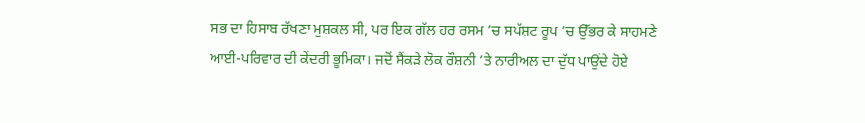ਸਭ ਦਾ ਹਿਸਾਬ ਰੱਖਣਾ ਮੁਸ਼ਕਲ ਸੀ, ਪਰ ਇਕ ਗੱਲ ਹਰ ਰਸਮ ’ਚ ਸਪੱਸ਼ਟ ਰੂਪ ’ਚ ਉੱਭਰ ਕੇ ਸਾਹਮਣੇ ਆਈ-ਪਰਿਵਾਰ ਦੀ ਕੇਂਦਰੀ ਭੂਮਿਕਾ। ਜਦੋਂ ਸੈਂਕੜੇ ਲੋਕ ਰੌਸ਼ਨੀ ’ਤੇ ਨਾਰੀਅਲ ਦਾ ਦੁੱਧ ਪਾਉਂਦੇ ਹੋਏ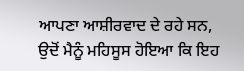ਆਪਣਾ ਆਸ਼ੀਰਵਾਦ ਦੇ ਰਹੇ ਸਨ, ਉਦੋਂ ਮੈਨੂੰ ਮਹਿਸੂਸ ਹੋਇਆ ਕਿ ਇਹ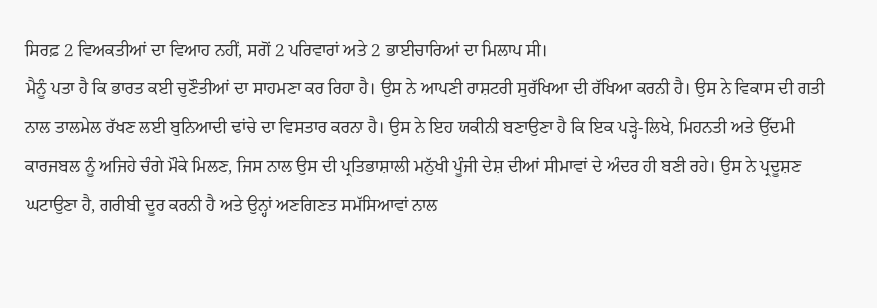ਸਿਰਫ਼ 2 ਵਿਅਕਤੀਆਂ ਦਾ ਵਿਆਹ ਨਹੀਂ, ਸਗੋਂ 2 ਪਰਿਵਾਰਾਂ ਅਤੇ 2 ਭਾਈਚਾਰਿਆਂ ਦਾ ਮਿਲਾਪ ਸੀ।
ਮੈਨੂੰ ਪਤਾ ਹੈ ਕਿ ਭਾਰਤ ਕਈ ਚੁਣੌਤੀਆਂ ਦਾ ਸਾਹਮਣਾ ਕਰ ਰਿਹਾ ਹੈ। ਉਸ ਨੇ ਆਪਣੀ ਰਾਸ਼ਟਰੀ ਸੁਰੱਖਿਆ ਦੀ ਰੱਖਿਆ ਕਰਨੀ ਹੈ। ਉਸ ਨੇ ਵਿਕਾਸ ਦੀ ਗਤੀ ਨਾਲ ਤਾਲਮੇਲ ਰੱਖਣ ਲਈ ਬੁਨਿਆਦੀ ਢਾਂਚੇ ਦਾ ਵਿਸਤਾਰ ਕਰਨਾ ਹੈ। ਉਸ ਨੇ ਇਹ ਯਕੀਨੀ ਬਣਾਉਣਾ ਹੈ ਕਿ ਇਕ ਪੜ੍ਹੇ-ਲਿਖੇ, ਮਿਹਨਤੀ ਅਤੇ ਉੱਦਮੀ ਕਾਰਜਬਲ ਨੂੰ ਅਜਿਹੇ ਚੰਗੇ ਮੌਕੇ ਮਿਲਣ, ਜਿਸ ਨਾਲ ਉਸ ਦੀ ਪ੍ਰਤਿਭਾਸ਼ਾਲੀ ਮਨੁੱਖੀ ਪੂੰਜੀ ਦੇਸ਼ ਦੀਆਂ ਸੀਮਾਵਾਂ ਦੇ ਅੰਦਰ ਹੀ ਬਣੀ ਰਹੇ। ਉਸ ਨੇ ਪ੍ਰਦੂਸ਼ਣ ਘਟਾਉਣਾ ਹੈ, ਗਰੀਬੀ ਦੂਰ ਕਰਨੀ ਹੈ ਅਤੇ ਉਨ੍ਹਾਂ ਅਣਗਿਣਤ ਸਮੱਸਿਆਵਾਂ ਨਾਲ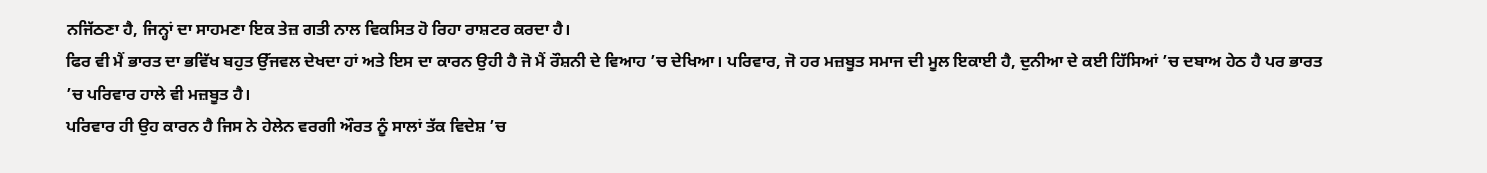ਨਜਿੱਠਣਾ ਹੈ, ਜਿਨ੍ਹਾਂ ਦਾ ਸਾਹਮਣਾ ਇਕ ਤੇਜ਼ ਗਤੀ ਨਾਲ ਵਿਕਸਿਤ ਹੋ ਰਿਹਾ ਰਾਸ਼ਟਰ ਕਰਦਾ ਹੈ।
ਫਿਰ ਵੀ ਮੈਂ ਭਾਰਤ ਦਾ ਭਵਿੱਖ ਬਹੁਤ ਉੱਜਵਲ ਦੇਖਦਾ ਹਾਂ ਅਤੇ ਇਸ ਦਾ ਕਾਰਨ ਉਹੀ ਹੈ ਜੋ ਮੈਂ ਰੌਸ਼ਨੀ ਦੇ ਵਿਆਹ ’ਚ ਦੇਖਿਆ। ਪਰਿਵਾਰ, ਜੋ ਹਰ ਮਜ਼ਬੂਤ ਸਮਾਜ ਦੀ ਮੂਲ ਇਕਾਈ ਹੈ, ਦੁਨੀਆ ਦੇ ਕਈ ਹਿੱਸਿਆਂ ’ਚ ਦਬਾਅ ਹੇਠ ਹੈ ਪਰ ਭਾਰਤ ’ਚ ਪਰਿਵਾਰ ਹਾਲੇ ਵੀ ਮਜ਼ਬੂਤ ਹੈ।
ਪਰਿਵਾਰ ਹੀ ਉਹ ਕਾਰਨ ਹੈ ਜਿਸ ਨੇ ਹੇਲੇਨ ਵਰਗੀ ਔਰਤ ਨੂੰ ਸਾਲਾਂ ਤੱਕ ਵਿਦੇਸ਼ ’ਚ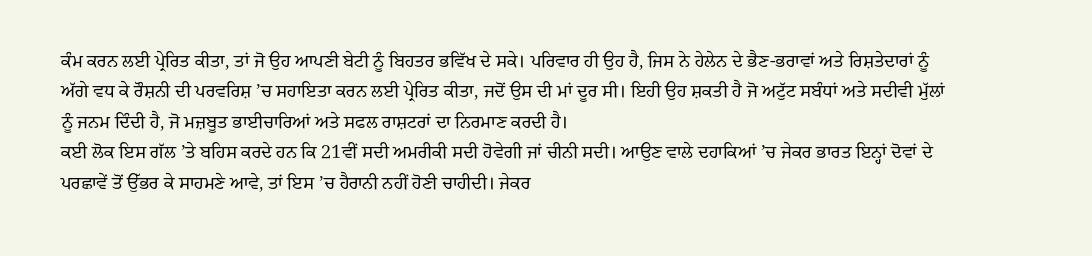ਕੰਮ ਕਰਨ ਲਈ ਪ੍ਰੇਰਿਤ ਕੀਤਾ, ਤਾਂ ਜੋ ਉਹ ਆਪਣੀ ਬੇਟੀ ਨੂੰ ਬਿਹਤਰ ਭਵਿੱਖ ਦੇ ਸਕੇ। ਪਰਿਵਾਰ ਹੀ ਉਹ ਹੈ, ਜਿਸ ਨੇ ਹੇਲੇਨ ਦੇ ਭੈਣ-ਭਰਾਵਾਂ ਅਤੇ ਰਿਸ਼ਤੇਦਾਰਾਂ ਨੂੰ ਅੱਗੇ ਵਧ ਕੇ ਰੌਸ਼ਨੀ ਦੀ ਪਰਵਰਿਸ਼ ’ਚ ਸਹਾਇਤਾ ਕਰਨ ਲਈ ਪ੍ਰੇਰਿਤ ਕੀਤਾ, ਜਦੋਂ ਉਸ ਦੀ ਮਾਂ ਦੂਰ ਸੀ। ਇਹੀ ਉਹ ਸ਼ਕਤੀ ਹੈ ਜੋ ਅਟੁੱਟ ਸਬੰਧਾਂ ਅਤੇ ਸਦੀਵੀ ਮੁੱਲਾਂ ਨੂੰ ਜਨਮ ਦਿੰਦੀ ਹੈ, ਜੋ ਮਜ਼ਬੂਤ ਭਾਈਚਾਰਿਆਂ ਅਤੇ ਸਫਲ ਰਾਸ਼ਟਰਾਂ ਦਾ ਨਿਰਮਾਣ ਕਰਦੀ ਹੈ।
ਕਈ ਲੋਕ ਇਸ ਗੱਲ ’ਤੇ ਬਹਿਸ ਕਰਦੇ ਹਨ ਕਿ 21ਵੀਂ ਸਦੀ ਅਮਰੀਕੀ ਸਦੀ ਹੋਵੇਗੀ ਜਾਂ ਚੀਨੀ ਸਦੀ। ਆਉਣ ਵਾਲੇ ਦਹਾਕਿਆਂ ’ਚ ਜੇਕਰ ਭਾਰਤ ਇਨ੍ਹਾਂ ਦੋਵਾਂ ਦੇ ਪਰਛਾਵੇਂ ਤੋਂ ਉੱਭਰ ਕੇ ਸਾਹਮਣੇ ਆਵੇ, ਤਾਂ ਇਸ ’ਚ ਹੈਰਾਨੀ ਨਹੀਂ ਹੋਣੀ ਚਾਹੀਦੀ। ਜੇਕਰ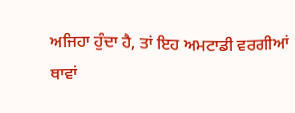ਅਜਿਹਾ ਹੁੰਦਾ ਹੈ, ਤਾਂ ਇਹ ਅਮਟਾਡੀ ਵਰਗੀਆਂ ਥਾਵਾਂ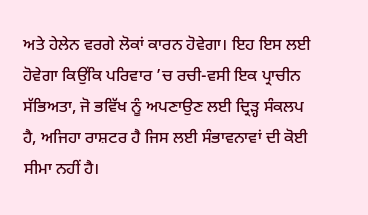ਅਤੇ ਹੇਲੇਨ ਵਰਗੇ ਲੋਕਾਂ ਕਾਰਨ ਹੋਵੇਗਾ। ਇਹ ਇਸ ਲਈ ਹੋਵੇਗਾ ਕਿਉਂਕਿ ਪਰਿਵਾਰ ’ਚ ਰਚੀ-ਵਸੀ ਇਕ ਪ੍ਰਾਚੀਨ ਸੱਭਿਅਤਾ, ਜੋ ਭਵਿੱਖ ਨੂੰ ਅਪਣਾਉਣ ਲਈ ਦ੍ਰਿੜ੍ਹ ਸੰਕਲਪ ਹੈ, ਅਜਿਹਾ ਰਾਸ਼ਟਰ ਹੈ ਜਿਸ ਲਈ ਸੰਭਾਵਨਾਵਾਂ ਦੀ ਕੋਈ ਸੀਮਾ ਨਹੀਂ ਹੈ।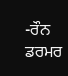-ਰੌਨ ਡਰਮਰ